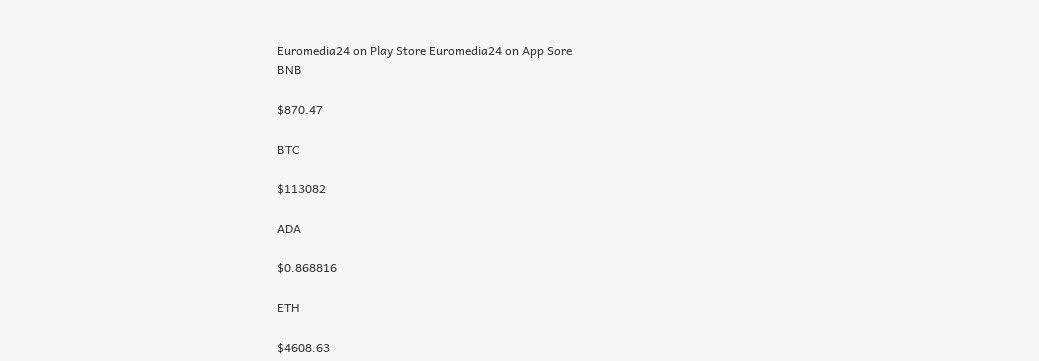Euromedia24 on Play Store Euromedia24 on App Sore
BNB

$870.47

BTC

$113082

ADA

$0.868816

ETH

$4608.63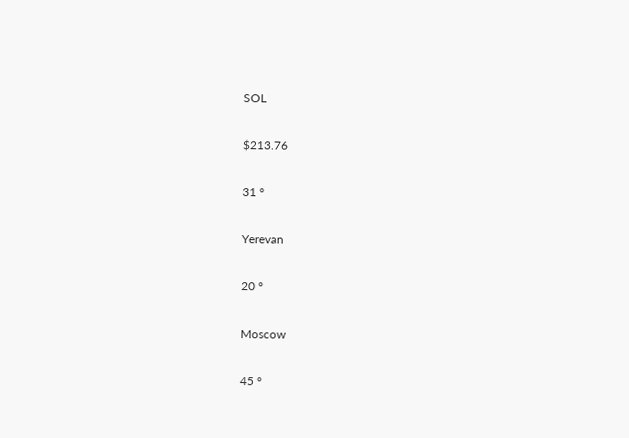SOL

$213.76

31 °

Yerevan

20 °

Moscow

45 °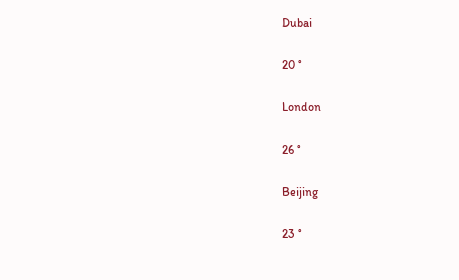Dubai

20 °

London

26 °

Beijing

23 °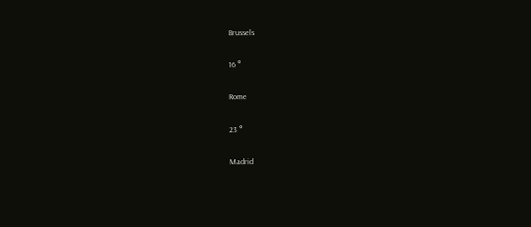Brussels

16 °

Rome

23 °

Madrid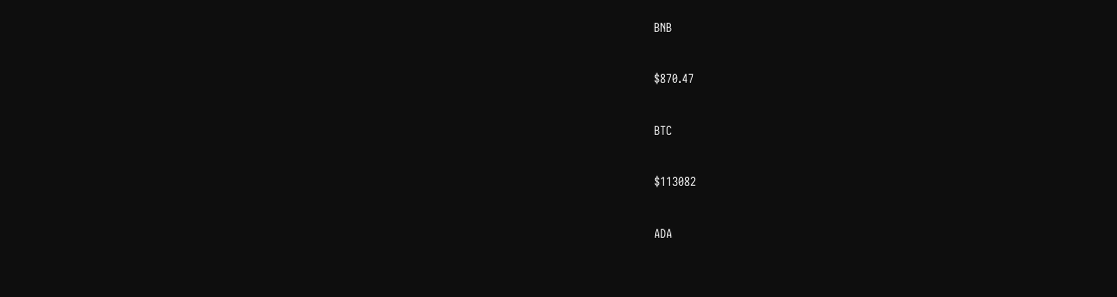BNB

$870.47

BTC

$113082

ADA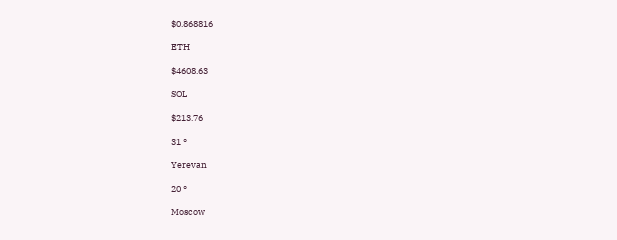$0.868816

ETH

$4608.63

SOL

$213.76

31 °

Yerevan

20 °

Moscow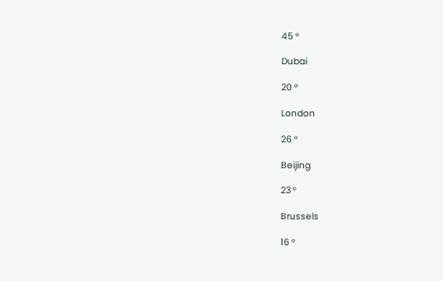45 °

Dubai

20 °

London

26 °

Beijing

23 °

Brussels

16 °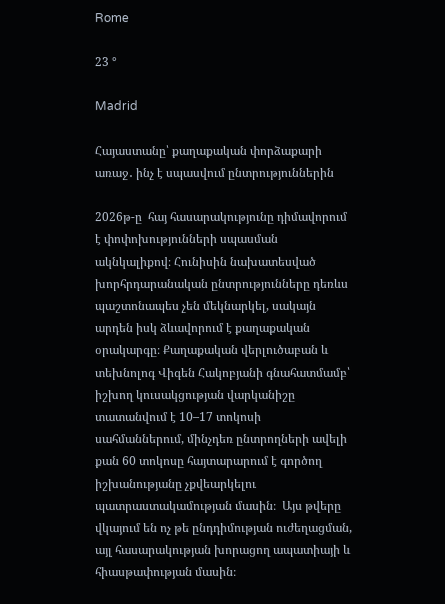Rome

23 °

Madrid

Հայաստանը՝ քաղաքական փորձաքարի առաջ․ ինչ է սպասվում ընտրություններին

2026թ-ը  հայ հասարակությունը դիմավորում է փոփոխությունների սպասման  ակնկալիքով։ Հունիսին նախատեսված խորհրդարանական ընտրությունները դեռևս պաշտոնապես չեն մեկնարկել, սակայն արդեն իսկ ձևավորում է քաղաքական օրակարգը։ Քաղաքական վերլուծաբան և տեխնոլոգ Վիգեն Հակոբյանի գնահատմամբ՝ իշխող կուսակցության վարկանիշը տատանվում է 10–17 տոկոսի սահմաններում, մինչդեռ ընտրողների ավելի քան 60 տոկոսը հայտարարում է գործող իշխանությանը չքվեարկելու պատրաստակամության մասին։  Այս թվերը վկայում են ոչ թե ընդդիմության ուժեղացման, այլ հասարակության խորացող ապատիայի և հիասթափության մասին։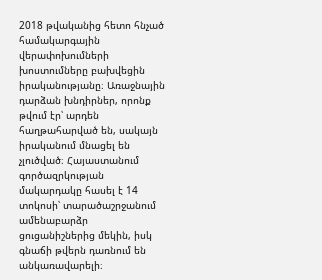2018 թվականից հետո հնչած համակարգային վերափոխումների խոստումները բախվեցին իրականությանը։ Առաջնային դարձան խնդիրներ, որոնք թվում էր՝ արդեն հաղթահարված են, սակայն իրականում մնացել են չլուծված։ Հայաստանում գործազրկության մակարդակը հասել է 14 տոկոսի՝ տարածաշրջանում ամենաբարձր ցուցանիշներից մեկին, իսկ գնաճի թվերն դառնում են անկառավարելի։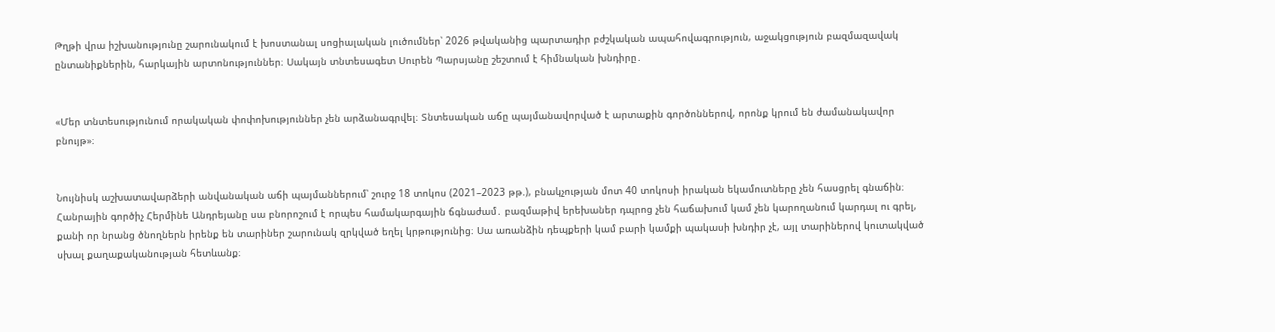Թղթի վրա իշխանությունը շարունակում է խոստանալ սոցիալական լուծումներ՝ 2026 թվականից պարտադիր բժշկական ապահովագրություն, աջակցություն բազմազավակ ընտանիքներին, հարկային արտոնություններ։ Սակայն տնտեսագետ Սուրեն Պարսյանը շեշտում է հիմնական խնդիրը․


«Մեր տնտեսությունում որակական փոփոխություններ չեն արձանագրվել։ Տնտեսական աճը պայմանավորված է արտաքին գործոններով, որոնք կրում են ժամանակավոր բնույթ»։


Նույնիսկ աշխատավարձերի անվանական աճի պայմաններում՝ շուրջ 18 տոկոս (2021–2023 թթ.), բնակչության մոտ 40 տոկոսի իրական եկամուտները չեն հասցրել գնաճին։ Հանրային գործիչ Հերմինե Անդրեյանը սա բնորոշում է որպես համակարգային ճգնաժամ․ բազմաթիվ երեխաներ դպրոց չեն հաճախում կամ չեն կարողանում կարդալ ու գրել, քանի որ նրանց ծնողներն իրենք են տարիներ շարունակ զրկված եղել կրթությունից։ Սա առանձին դեպքերի կամ բարի կամքի պակասի խնդիր չէ, այլ տարիներով կուտակված սխալ քաղաքականության հետևանք։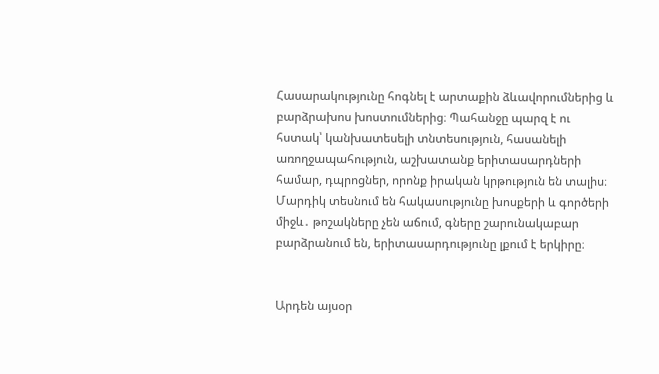Հասարակությունը հոգնել է արտաքին ձևավորումներից և բարձրախոս խոստումներից։ Պահանջը պարզ է ու հստակ՝ կանխատեսելի տնտեսություն, հասանելի առողջապահություն, աշխատանք երիտասարդների համար, դպրոցներ, որոնք իրական կրթություն են տալիս։ Մարդիկ տեսնում են հակասությունը խոսքերի և գործերի միջև․ թոշակները չեն աճում, գները շարունակաբար բարձրանում են, երիտասարդությունը լքում է երկիրը։


Արդեն այսօր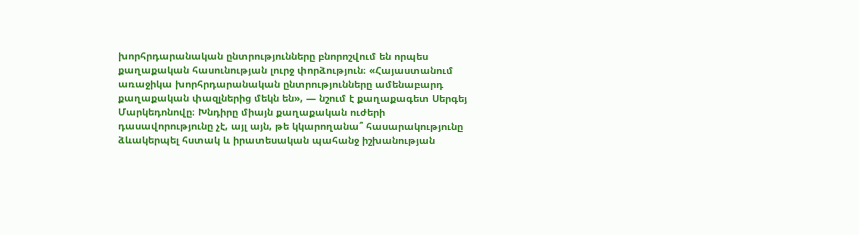խորհրդարանական ընտրությունները բնորոշվում են որպես քաղաքական հասունության լուրջ փորձություն։ «Հայաստանում առաջիկա խորհրդարանական ընտրությունները ամենաբարդ քաղաքական փազլներից մեկն են», — նշում է քաղաքագետ Սերգեյ Մարկեդոնովը։ Խնդիրը միայն քաղաքական ուժերի դասավորությունը չէ, այլ այն, թե կկարողանա՞ հասարակությունը ձևակերպել հստակ և իրատեսական պահանջ իշխանության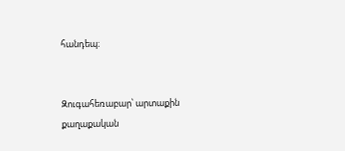հանդեպ։


Զուգահեռաբար՝ արտաքին քաղաքական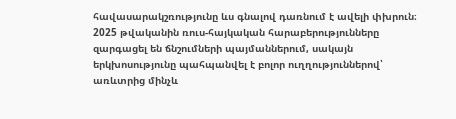հավասարակշռությունը ևս գնալով դառնում է ավելի փխրուն։ 2025 թվականին ռուս-հայկական հարաբերությունները զարգացել են ճնշումների պայմաններում, սակայն երկխոսությունը պահպանվել է բոլոր ուղղություններով՝ առևտրից մինչև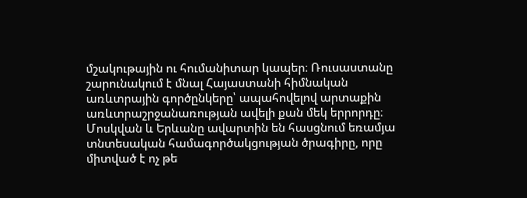մշակութային ու հումանիտար կապեր։ Ռուսաստանը շարունակում է մնալ Հայաստանի հիմնական առևտրային գործընկերը՝ ապահովելով արտաքին առևտրաշրջանառության ավելի քան մեկ երրորդը։ Մոսկվան և Երևանը ավարտին են հասցնում եռամյա տնտեսական համագործակցության ծրագիրը, որը միտված է ոչ թե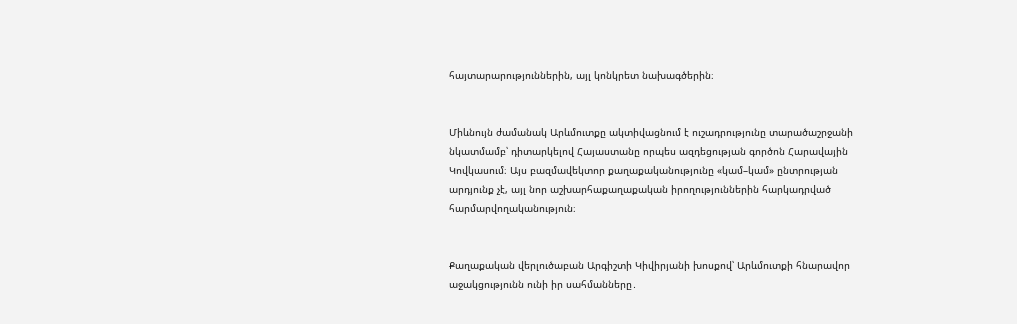հայտարարություններին, այլ կոնկրետ նախագծերին։


Միևնույն ժամանակ Արևմուտքը ակտիվացնում է ուշադրությունը տարածաշրջանի նկատմամբ՝ դիտարկելով Հայաստանը որպես ազդեցության գործոն Հարավային Կովկասում։ Այս բազմավեկտոր քաղաքականությունը «կամ–կամ» ընտրության արդյունք չէ, այլ նոր աշխարհաքաղաքական իրողություններին հարկադրված հարմարվողականություն։


Քաղաքական վերլուծաբան Արգիշտի Կիվիրյանի խոսքով՝ Արևմուտքի հնարավոր աջակցությունն ունի իր սահմանները․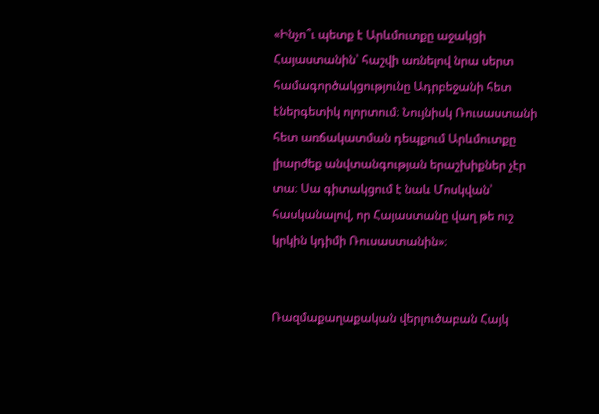«Ինչո՞ւ պետք է Արևմուտքը աջակցի Հայաստանին՝ հաշվի առնելով նրա սերտ համագործակցությունը Ադրբեջանի հետ էներգետիկ ոլորտում։ Նույնիսկ Ռուսաստանի հետ առճակատման դեպքում Արևմուտքը լիարժեք անվտանգության երաշխիքներ չէր տա։ Սա գիտակցում է նաև Մոսկվան՝ հասկանալով, որ Հայաստանը վաղ թե ուշ կրկին կդիմի Ռուսաստանին»։


Ռազմաքաղաքական վերլուծաբան Հայկ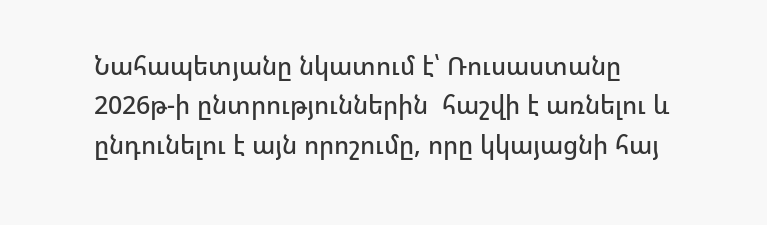Նահապետյանը նկատում է՝ Ռուսաստանը 2026թ-ի ընտրություններին  հաշվի է առնելու և ընդունելու է այն որոշումը, որը կկայացնի հայ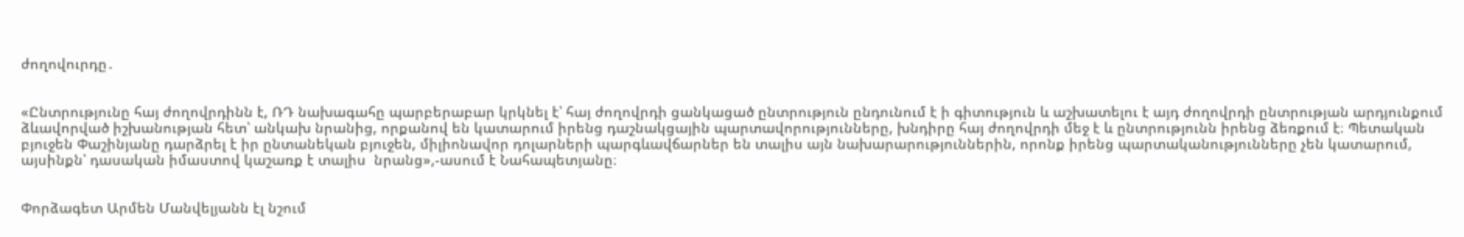ժողովուրդը․


«Ընտրությունը հայ ժողովրդինն է, ՌԴ նախագահը պարբերաբար կրկնել է՝ հայ ժողովրդի ցանկացած ընտրություն ընդունում է ի գիտություն և աշխատելու է այդ ժողովրդի ընտրության արդյունքում ձևավորված իշխանության հետ՝ անկախ նրանից, որքանով են կատարում իրենց դաշնակցային պարտավորությունները, խնդիրը հայ ժողովրդի մեջ է և ընտրությունն իրենց ձեռքում է։ Պետական բյուջեն Փաշինյանը դարձրել է իր ընտանեկան բյուջեն, միլիոնավոր դոլարների պարգևավճարներ են տալիս այն նախարարություններին, որոնք իրենց պարտականությունները չեն կատարում, այսինքն՝ դասական իմաստով կաշառք է տալիս  նրանց»,-ասում է Նահապետյանը։


Փորձագետ Արմեն Մանվելյանն էլ նշում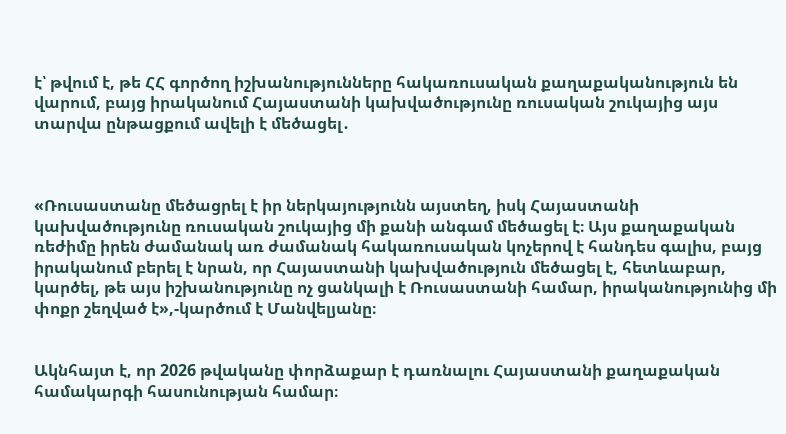է՝ թվում է, թե ՀՀ գործող իշխանությունները հակառուսական քաղաքականություն են վարում, բայց իրականում Հայաստանի կախվածությունը ռուսական շուկայից այս տարվա ընթացքում ավելի է մեծացել․



«Ռուսաստանը մեծացրել է իր ներկայությունն այստեղ, իսկ Հայաստանի կախվածությունը ռուսական շուկայից մի քանի անգամ մեծացել է։ Այս քաղաքական ռեժիմը իրեն ժամանակ առ ժամանակ հակառուսական կոչերով է հանդես գալիս, բայց իրականում բերել է նրան, որ Հայաստանի կախվածություն մեծացել է, հետևաբար, կարծել, թե այս իշխանությունը ոչ ցանկալի է Ռուսաստանի համար, իրականությունից մի փոքր շեղված է»,-կարծում է Մանվելյանը։


Ակնհայտ է, որ 2026 թվականը փորձաքար է դառնալու Հայաստանի քաղաքական համակարգի հասունության համար։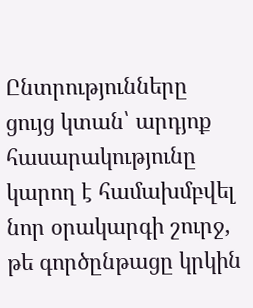Ընտրությունները ցույց կտան՝ արդյոք հասարակությունը կարող է համախմբվել նոր օրակարգի շուրջ, թե գործընթացը կրկին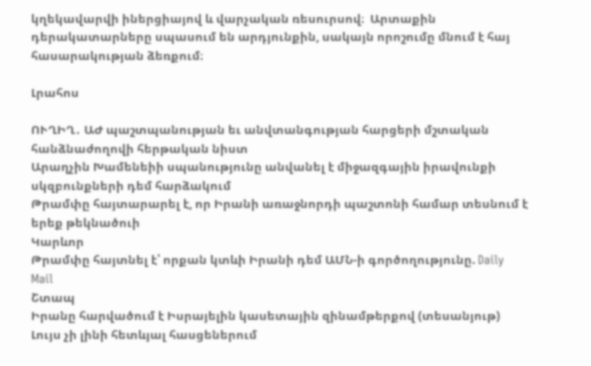կղեկավարվի իներցիայով և վարչական ռեսուրսով։  Արտաքին դերակատարները սպասում են արդյունքին, սակայն որոշումը մնում է հայ հասարակության ձեռքում։

Լրահոս

ՈՒՂԻՂ․ ԱԺ պաշտպանության եւ անվտանգության հարցերի մշտական հանձնաժողովի հերթական նիստ
Արաղչին Խամենեիի սպանությունը անվանել է միջազգային իրավունքի սկզբունքների դեմ հարձակում
Թրամփը հայտարարել է, որ Իրանի առաջնորդի պաշտոնի համար տեսնում է երեք թեկնածուի
Կարևոր
Թրամփը հայտնել է՝ որքան կտևի Իրանի դեմ ԱՄՆ-ի գործողությունը. Daily Mail
Շտապ
Իրանը հարվածում է Իսրայելին կասետային զինամթերքով (տեսանյութ)
Լույս չի լինի հետևյալ հասցեներում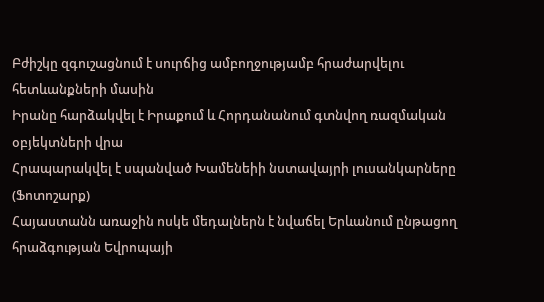Բժիշկը զգուշացնում է սուրճից ամբողջությամբ հրաժարվելու հետևանքների մասին
Իրանը հարձակվել է Իրաքում և Հորդանանում գտնվող ռազմական օբյեկտների վրա
Հրապարակվել է սպանված Խամենեիի նստավայրի լուսանկարները (Ֆոտոշարք)
Հայաստանն առաջին ոսկե մեդալներն է նվաճել Երևանում ընթացող հրաձգության Եվրոպայի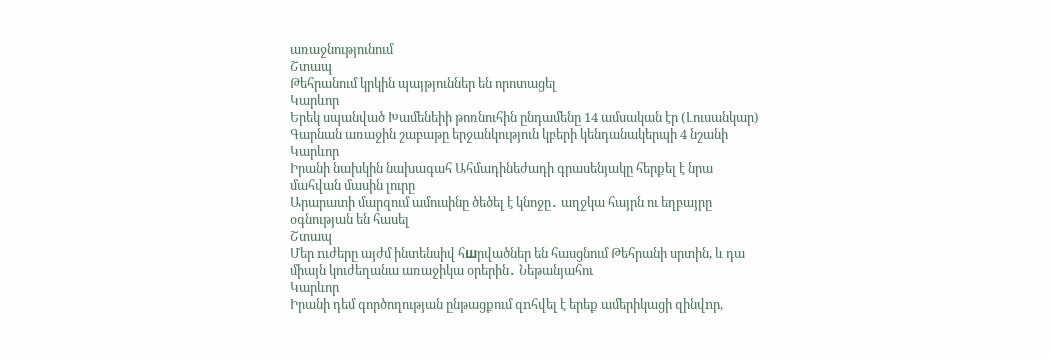առաջնությունում
Շտապ
Թեհրանում կրկին պայթյուններ են որոտացել
Կարևոր
Երեկ սպանված Խամենեիի թոռնուհին ընդամենը 14 ամսական էր (Լուսանկար)
Գարնան առաջին շաբաթը երջանկություն կբերի կենդանակերպի 4 նշանի
Կարևոր
Իրանի նախկին նախագահ Ահմադինեժադի գրասենյակը հերքել է նրա մահվան մասին լուրը
Արարատի մարզում ամուսինը ծեծել է կնոջը․ աղջկա հայրն ու եղբայրը օգնության են հասել
Շտապ
Մեր nւժերը այժմ ինտենսիվ հшրվածներ են հասցնում Թեհրանի սրտին, և դա միայն կուժեղանա առաջիկա օրերին․ Նեթանյահու
Կարևոր
Իրանի դեմ գործողության ընթացքում զnհվել է երեք ամերիկացի զինվnր,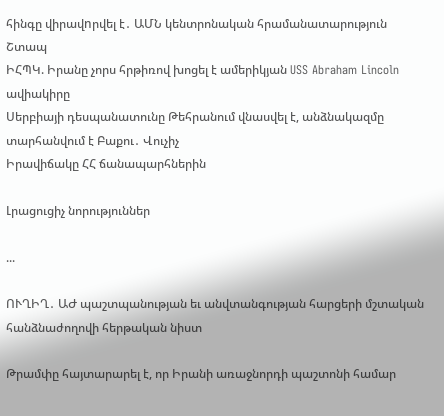հինգը վիրավnրվել է․ ԱՄՆ կենտրոնական հրամանատարություն
Շտապ
ԻՀՊԿ. Իրանը չորս հրթիռով խոցել է ամերիկյան USS Abraham Lincoln ավիակիրը
Սերբիայի դեսպանատունը Թեհրանում վնասվել է, անձնակազմը տարհանվում է Բաքու․ Վուչիչ
Իրավիճակը ՀՀ ճանապարհներին

Լրացուցիչ նորություններ

...

ՈՒՂԻՂ․ ԱԺ պաշտպանության եւ անվտանգության հարցերի մշտական հանձնաժողովի հերթական նիստ

Թրամփը հայտարարել է, որ Իրանի առաջնորդի պաշտոնի համար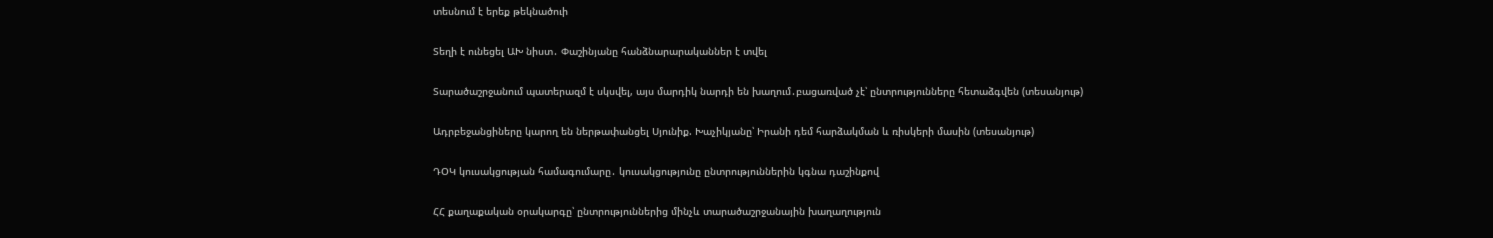տեսնում է երեք թեկնածուի

Տեղի է ունեցել ԱԽ նիստ․ Փաշինյանը հանձնարարականներ է տվել

Տարածաշրջանում պատերազմ է սկսվել, այս մարդիկ նարդի են խաղում․բացառված չէ՝ ընտրությունները հետաձգվեն (տեսանյութ)

Ադրբեջանցիները կարող են ներթափանցել Սյունիք. Խաչիկյանը՝ Իրանի դեմ հարձակման և ռիսկերի մասին (տեսանյութ)

ԴՕԿ կուսակցության համագումարը․ կուսակցությունը ընտրություններին կգնա դաշինքով

ՀՀ քաղաքական օրակարգը՝ ընտրություններից մինչև տարածաշրջանային խաղաղություն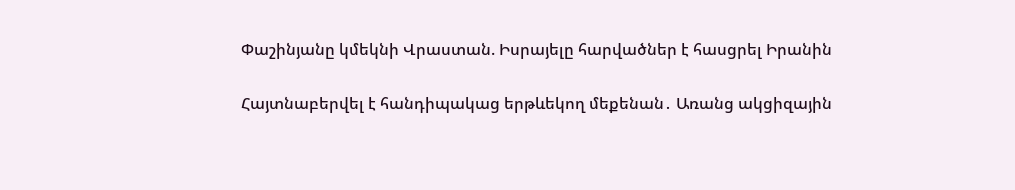Փաշինյանը կմեկնի Վրաստան. Իսրայելը հարվածներ է հասցրել Իրանին

Հայտնաբերվել է հանդիպակաց երթևեկող մեքենան․ Առանց ակցիզային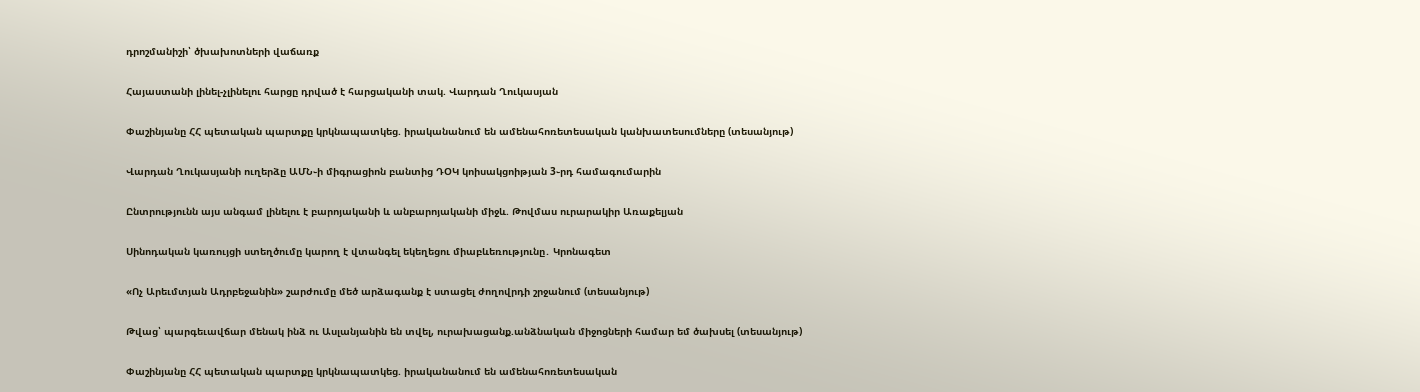դրոշմանիշի՝ ծխախոտների վաճառք

Հայաստանի լինել-չլինելու հարցը դրված է հարցականի տակ. Վարդան Ղուկասյան

Փաշինյանը ՀՀ պետական պարտքը կրկնապատկեց. իրականանում են ամենահոռետեսական կանխատեսումները (տեսանյութ)

Վարդան Ղուկասյանի ուղերձը ԱՄՆ֊ի միգրացիոն բանտից ԴՕԿ կոիսակցոիթյան 3֊րդ համագումարին

Ընտրությունն այս անգամ լինելու է բարոյականի և անբարոյականի միջև. Թովմաս ուրարակիր Առաքելյան

Սինոդական կառույցի ստեղծումը կարող է վտանգել եկեղեցու միաբևեռությունը․ Կրոնագետ

«Ոչ Արեւմտյան Ադրբեջանին» շարժումը մեծ արձագանք է ստացել ժողովրդի շրջանում (տեսանյութ)

Թվաց՝ պարգեւավճար մենակ ինձ ու Ասլանյանին են տվել, ուրախացանք.անձնական միջոցների համար եմ ծախսել (տեսանյութ)

Փաշինյանը ՀՀ պետական պարտքը կրկնապատկեց. իրականանում են ամենահոռետեսական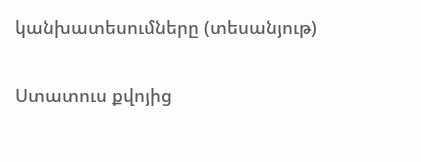կանխատեսումները (տեսանյութ)

Ստատուս քվոյից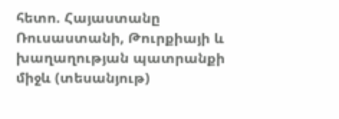հետո. Հայաստանը Ռուսաստանի, Թուրքիայի և խաղաղության պատրանքի միջև (տեսանյութ)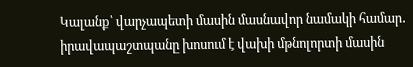Կալանք՝ վարչապետի մասին մասնավոր նամակի համար․ իրավապաշտպանը խոսում է վախի մթնոլորտի մասին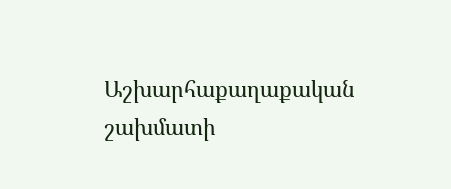Աշխարհաքաղաքական շախմատի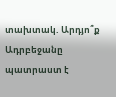տախտակ. Արդյո՞ք Ադրբեջանը պատրաստ է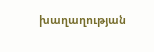խաղաղության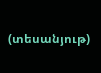(տեսանյութ)